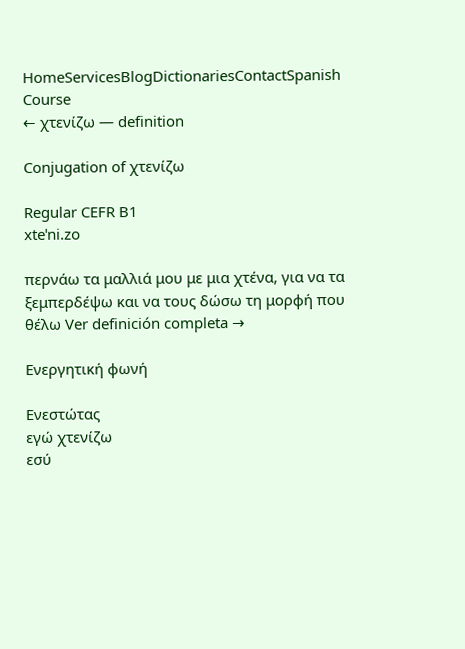HomeServicesBlogDictionariesContactSpanish Course
← χτενίζω — definition

Conjugation of χτενίζω

Regular CEFR B1
xteˈni.zo

περνάω τα μαλλιά μου με μια χτένα, για να τα ξεμπερδέψω και να τους δώσω τη μορφή που θέλω Ver definición completa →

Ενεργητική φωνή

Ενεστώτας
εγώ χτενίζω
εσύ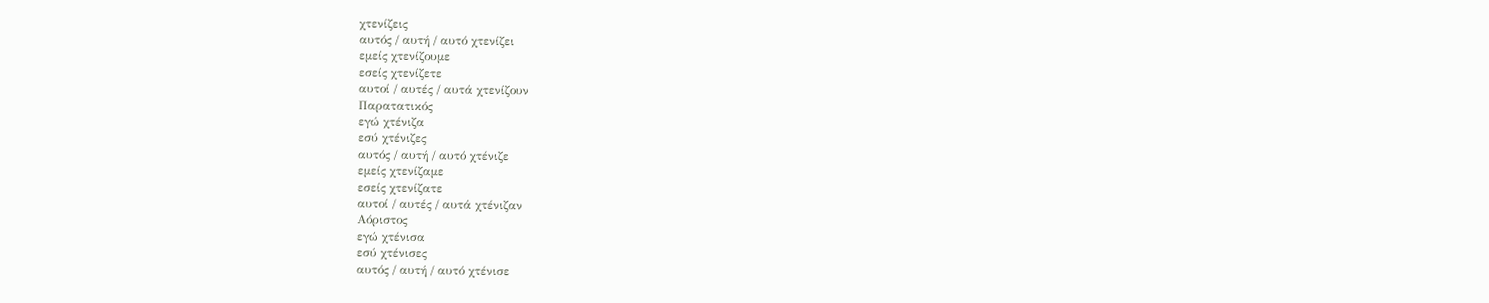χτενίζεις
αυτός / αυτή / αυτό χτενίζει
εμείς χτενίζουμε
εσείς χτενίζετε
αυτοί / αυτές / αυτά χτενίζουν
Παρατατικός
εγώ χτένιζα
εσύ χτένιζες
αυτός / αυτή / αυτό χτένιζε
εμείς χτενίζαμε
εσείς χτενίζατε
αυτοί / αυτές / αυτά χτένιζαν
Αόριστος
εγώ χτένισα
εσύ χτένισες
αυτός / αυτή / αυτό χτένισε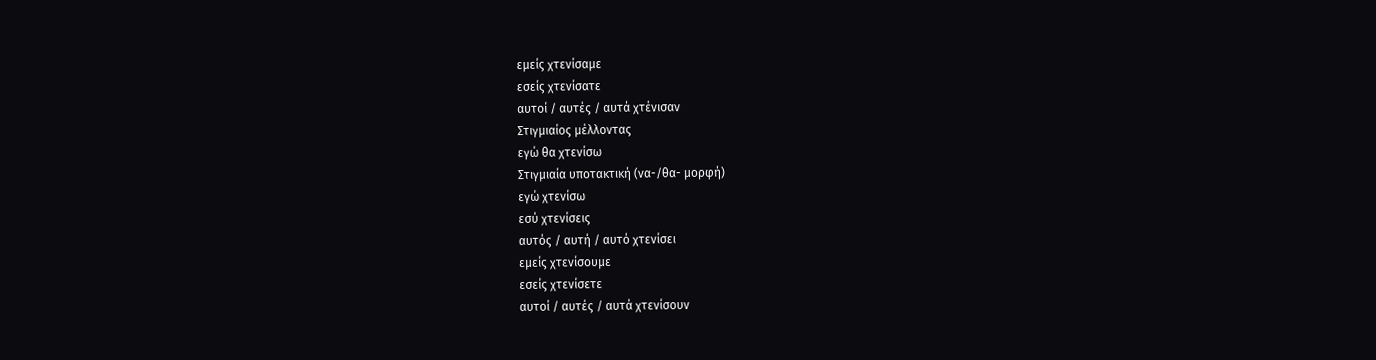εμείς χτενίσαμε
εσείς χτενίσατε
αυτοί / αυτές / αυτά χτένισαν
Στιγμιαίος μέλλοντας
εγώ θα χτενίσω
Στιγμιαία υποτακτική (να-/θα- μορφή)
εγώ χτενίσω
εσύ χτενίσεις
αυτός / αυτή / αυτό χτενίσει
εμείς χτενίσουμε
εσείς χτενίσετε
αυτοί / αυτές / αυτά χτενίσουν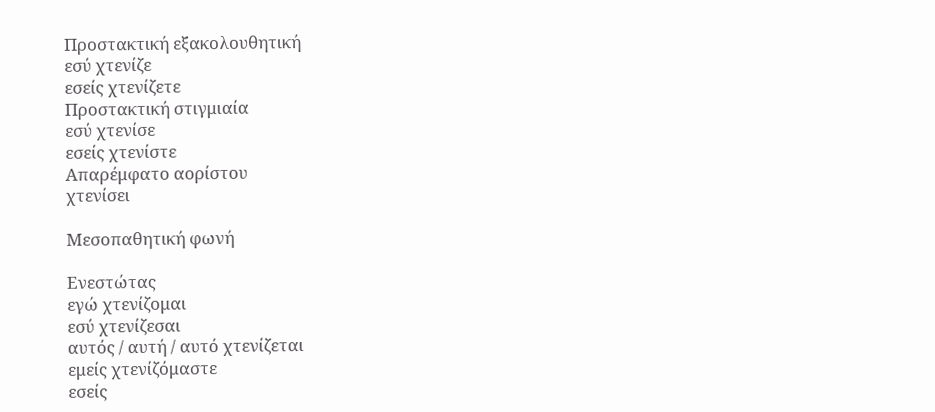Προστακτική εξακολουθητική
εσύ χτενίζε
εσείς χτενίζετε
Προστακτική στιγμιαία
εσύ χτενίσε
εσείς χτενίστε
Απαρέμφατο αορίστου
χτενίσει

Μεσοπαθητική φωνή

Ενεστώτας
εγώ χτενίζομαι
εσύ χτενίζεσαι
αυτός / αυτή / αυτό χτενίζεται
εμείς χτενίζόμαστε
εσείς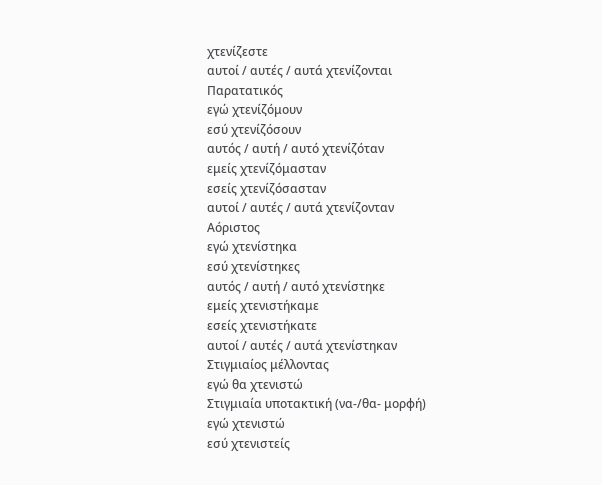χτενίζεστε
αυτοί / αυτές / αυτά χτενίζονται
Παρατατικός
εγώ χτενίζόμουν
εσύ χτενίζόσουν
αυτός / αυτή / αυτό χτενίζόταν
εμείς χτενίζόμασταν
εσείς χτενίζόσασταν
αυτοί / αυτές / αυτά χτενίζονταν
Αόριστος
εγώ χτενίστηκα
εσύ χτενίστηκες
αυτός / αυτή / αυτό χτενίστηκε
εμείς χτενιστήκαμε
εσείς χτενιστήκατε
αυτοί / αυτές / αυτά χτενίστηκαν
Στιγμιαίος μέλλοντας
εγώ θα χτενιστώ
Στιγμιαία υποτακτική (να-/θα- μορφή)
εγώ χτενιστώ
εσύ χτενιστείς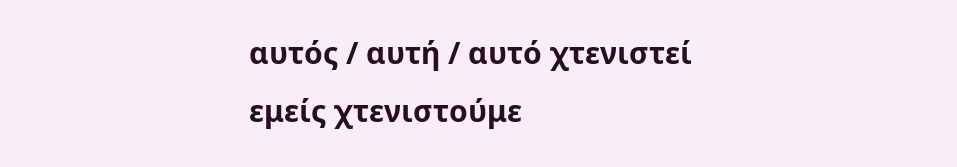αυτός / αυτή / αυτό χτενιστεί
εμείς χτενιστούμε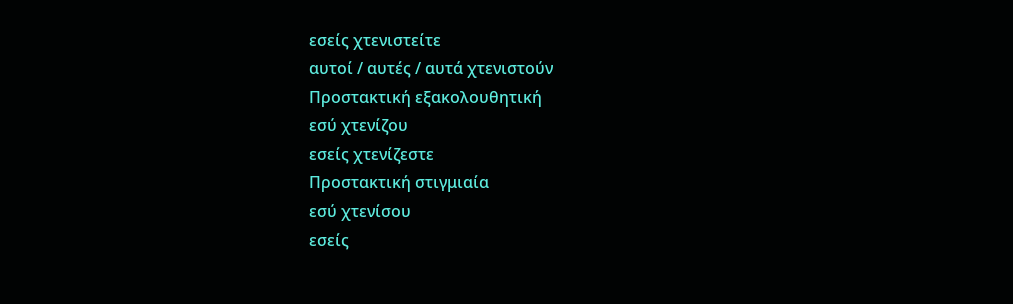εσείς χτενιστείτε
αυτοί / αυτές / αυτά χτενιστούν
Προστακτική εξακολουθητική
εσύ χτενίζου
εσείς χτενίζεστε
Προστακτική στιγμιαία
εσύ χτενίσου
εσείς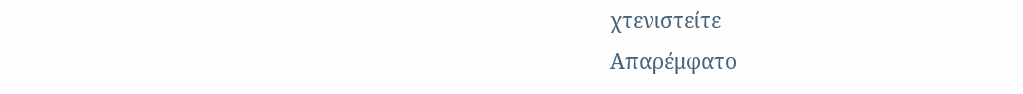χτενιστείτε
Απαρέμφατο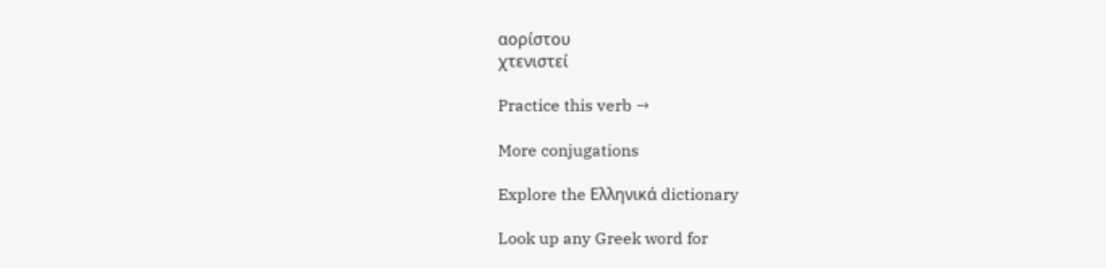αορίστου
χτενιστεί

Practice this verb →

More conjugations

Explore the Ελληνικά dictionary

Look up any Greek word for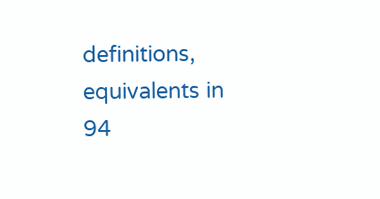definitions, equivalents in 94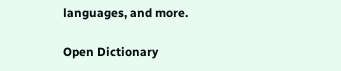languages, and more.

Open Dictionary